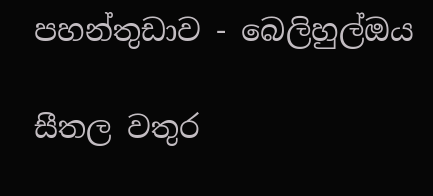පහන්තුඩාව - බෙලිහුල්ඔය

සීතල වතුර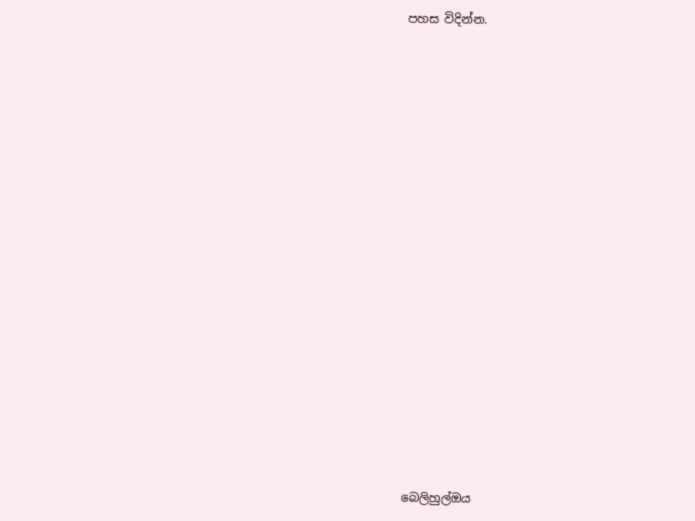පහස විදින්න.





















බෙලිහුල්ඔය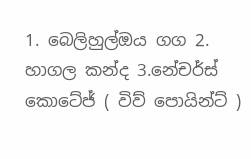1. බෙලිහුල්ඔය ගග 2. හාගල කන්ද 3.නේචර්ස් කොටේජ් ( විව් පොයින්ට් )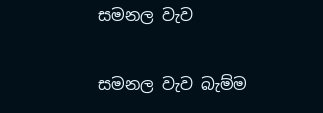සමනල වැව

සමනල වැව බැම්ම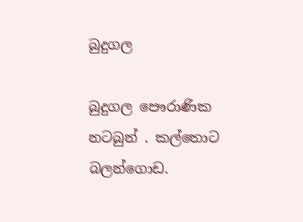බුදුගල

බුදුගල පෞරාණික නටබුන් . කල්තොට බලන්ගොඩ.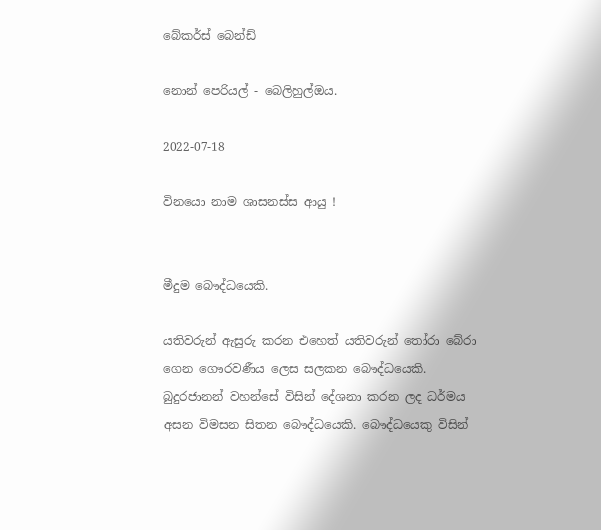බේකර්ස් බෙන්ඩ්

නොන් පෙරියල් - බෙලිහුල්ඔය.

2022-07-18

විනයො නාම ශාසනස්ස ආයු !


මීදුම බෞද්ධයෙකි.

යතිවරුන් ඇසුරු කරන එහෙත් යතිවරුන් තෝරා බේරා ගෙන ගෞරවණීය ලෙස සලකන බෞද්ධයෙකි. බුදුරජානන් වහන්සේ විසින් දේශනා කරන ලද ධර්මය අසන විමසන සිතන බෞද්ධයෙකි. බෞද්ධයෙකු විසින්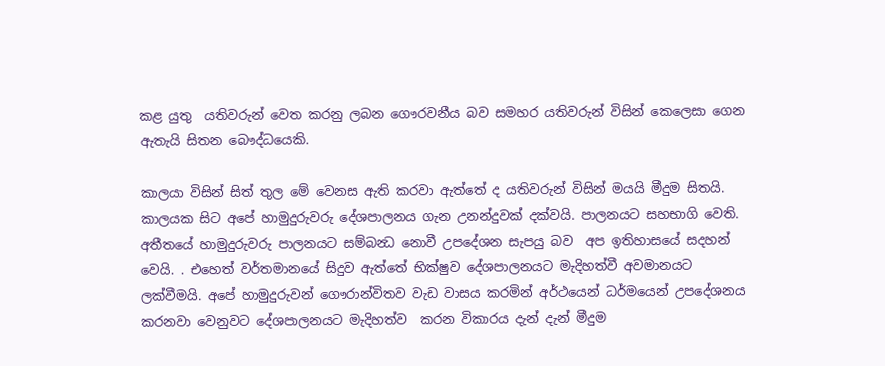කළ යුතු  යතිවරුන් වෙත කරනු ලබන ගෞරවනීය බව සමහර යතිවරුන් විසින් කෙලෙසා ගෙන ඇතැයි සිතන බෞද්ධයෙකි.

කාලයා විසින් සිත් තුල මේ වෙනස ඇති කරවා ඇත්තේ ද යතිවරුන් විසින් මයයි මීදුම සිතයි. කාලයක සිට අපේ හාමුදුරුවරු දේශපාලනය ගැන උනන්දුවක් දක්වයි. පාලනයට සහභාගි වෙති. අතීතයේ හාමුදුරුවරු පාලනයට සම්බන්‍ධ නොවී උපදේශන සැපයු බව  අප ඉතිහාසයේ සදහන් වෙයි. . එහෙත් වර්තමානයේ සිදුව ඇත්තේ භික්ෂුව දේශපාලනයට මැදිහත්වී අවමානයට ලක්වීමයි. අපේ හාමුදුරුවන් ගෞරාන්විතව වැඩ වාසය කරමින් අර්ථයෙන් ධර්මයෙන් උපදේශනය කරනවා වෙනුවට දේශපාලනයට මැදිහත්ව  කරන විකාරය දැන් දැන් මීදුම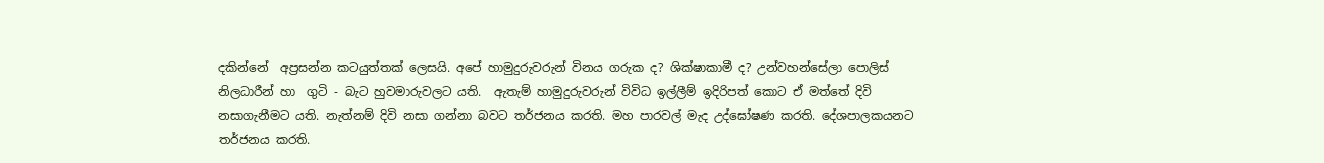දකින්නේ  අප්‍රසන්න කටයුත්තක් ලෙසයි. අපේ හාමුදුරුවරුන් විනය ගරුක ද? ශික්ෂාකාමී ද? උන්වහන්සේලා පොලිස් නිලධාරීන් හා  ගුටි - බැට හුවමාරුවලට යති.  ඇතැම් හාමුදුරුවරුන් විවිධ ඉල්ලීම් ඉදිරිපත් කොට ඒ මත්තේ දිවි නසාගැනීමට යති. නැත්නම් දිවි නසා ගන්නා බවට තර්ජනය කරති. මහ පාරවල් මැද උද්ඝෝෂණ කරති. දේශපාලකයනට තර්ජනය කරති.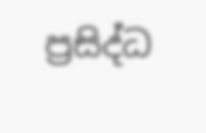ප්‍රසිද්ධ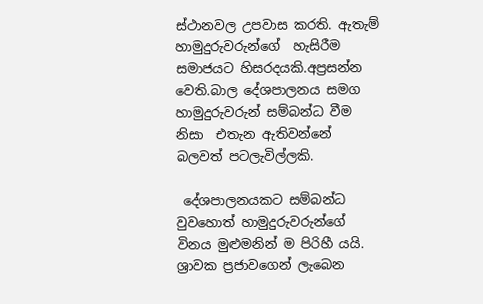ස්ථානවල උපවාස කරති. ඇතැම් හාමුදුරුවරුන්ගේ  හැසිරීම සමාජයට හිසරදයකි.අප්‍රසන්න වෙති.බාල දේශපාලනය සමග හාමුදුරුවරුන් සම්බන්ධ වීම නිසා  එතැන ඇතිවන්නේ බලවත් පටලැවිල්ලකි.

 දේශපාලනයකට සම්බන්ධ වුවහොත් හාමුදුරුවරුන්ගේ  විනය මුළුමනින් ම පිරිහී යයි. ශ්‍රාවක ප්‍රජාවගෙන් ලැබෙන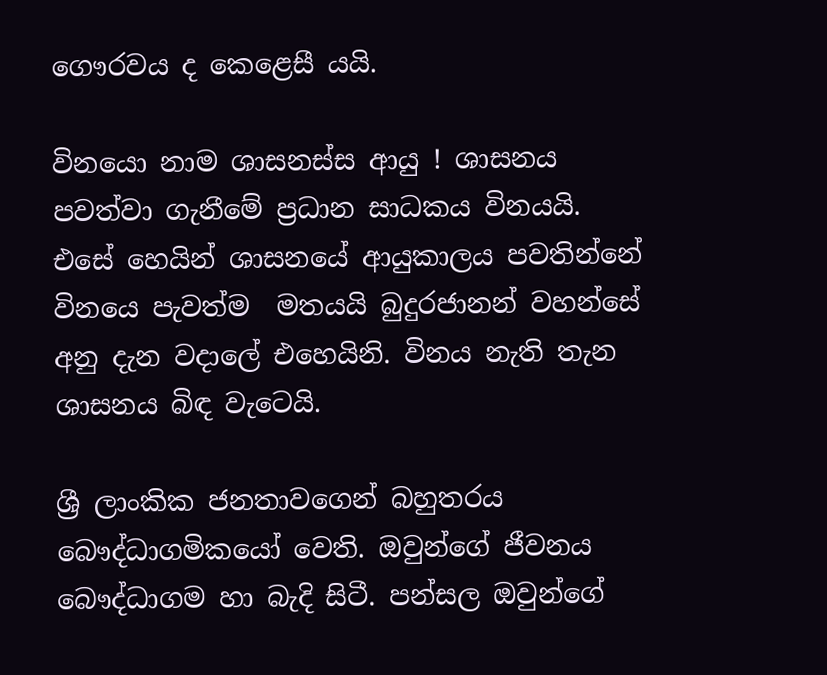ගෞරවය ද කෙළෙසී යයි.

විනයො නාම ශාසනස්ස ආයු ! ශාසනය පවත්වා ගැනීමේ ප්‍රධාන සාධකය විනයයි.  එසේ හෙයින් ශාසනයේ ආයුකාලය පවතින්නේ විනයෙ පැවත්ම  මතයයි බුදුරජානන් වහන්සේ අනු දැන වදාලේ එහෙයිනි. විනය නැති තැන ශාසනය බිඳ වැටෙයි.

ශ්‍රී ලාංකික ජනතාවගෙන් බහුතරය බෞද්ධාගමිකයෝ වෙති. ඔවුන්ගේ ජීවනය බෞද්ධාගම හා බැදි සිටී. පන්සල ඔවුන්ගේ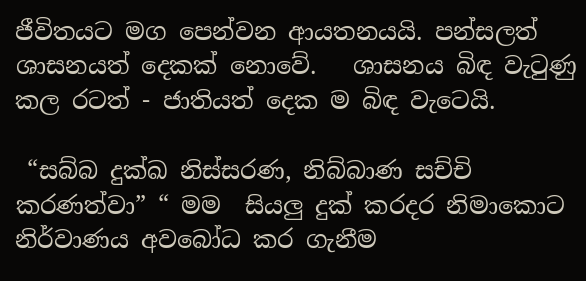ජීවිතයට මග පෙන්වන ආයතනයයි. පන්සලත්  ශාසනයත් දෙකක් නොවේ.   ශාසනය බිඳ වැටුණු කල රටත් - ජාතියත් දෙක ම බිඳ වැටෙයි.

 “සබ්බ දුක්ඛ නිස්සරණ, නිබ්බාණ සච්චි කරණත්වා” “ මම  සියලු දුක් කරදර නිමාකොට නිර්වාණය අවබෝධ කර ගැනීම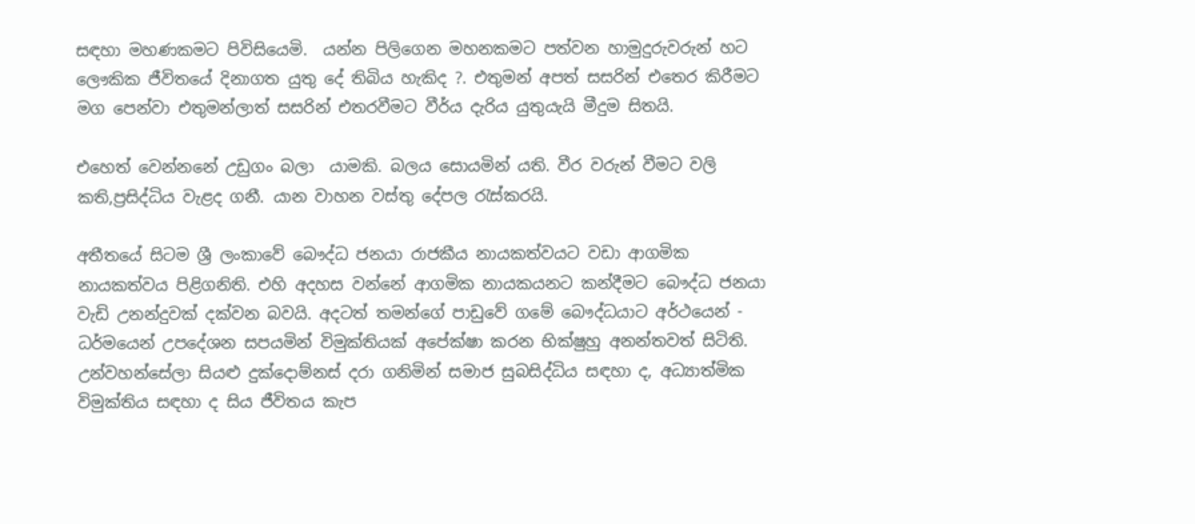සඳහා මහණකමට පිවිසියෙමි.  යන්න පිලිගෙන මහනකමට පත්වන හාමුදුරුවරුන් හට ලෞකික ජීවිතයේ දිනාගත යුතු දේ තිබිය හැකිද ?. එතුමන් අපත් සසරින් එතෙර කිරීමට මග පෙන්වා එතුමන්ලාත් සසරින් එතරවීමට වීර්ය දැරිය යුතුයැයි මීදුම සිතයි.

එහෙත් වෙන්නනේ උඩුගං බලා  යාමකි. බලය සොයමින් යති. වීර වරුන් වීමට වලි කති,ප්‍රසිද්ධිය වැළද ගනී. යාන වාහන වස්තු දේපල රැස්කරයි.

අතීතයේ සිටම ශ්‍රී ලංකාවේ බෞද්ධ ජනයා රාජකීය නායකත්වයට වඩා ආගමික නායකත්වය පිළිගනිති. එහි අදහස වන්නේ ආගමික නායකයනට කන්දීමට බෞද්ධ ජනයා වැඩි උනන්දුවක් දක්වන බවයි. අදටත් තමන්ගේ පාඩුවේ ගමේ බෞද්ධයාට අර්ථයෙන් - ධර්මයෙන් උපදේශන සපයමින් විමුක්තියක් අපේක්ෂා කරන භික්ෂුහු අනන්තවත් සිටිති. උන්වහන්සේලා සියළු දුක්දොම්නස් දරා ගනිමින් සමාජ සුබසිද්ධිය සඳහා ද, අධ්‍යාත්මික විමුක්තිය සඳහා ද සිය ජීවිතය කැප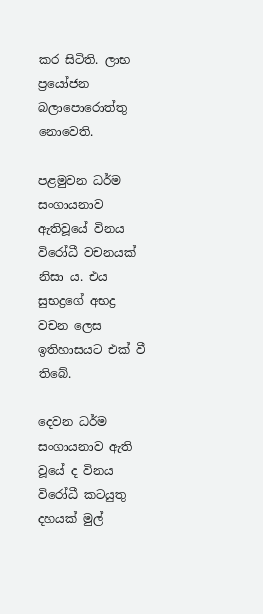කර සිටිති. ලාභ ප්‍රයෝජන බලාපොරොත්තු නොවෙති.

පළමුවන ධර්ම සංගායනාව ඇතිවූයේ විනය විරෝධී වචනයක් නිසා ය. එය සුභද්‍රගේ අභද්‍ර වචන ලෙස ඉතිහාසයට එක් වී තිබේ.

දෙවන ධර්ම සංගායනාව ඇති වූයේ ද විනය විරෝධී කටයුතු දහයක් මුල්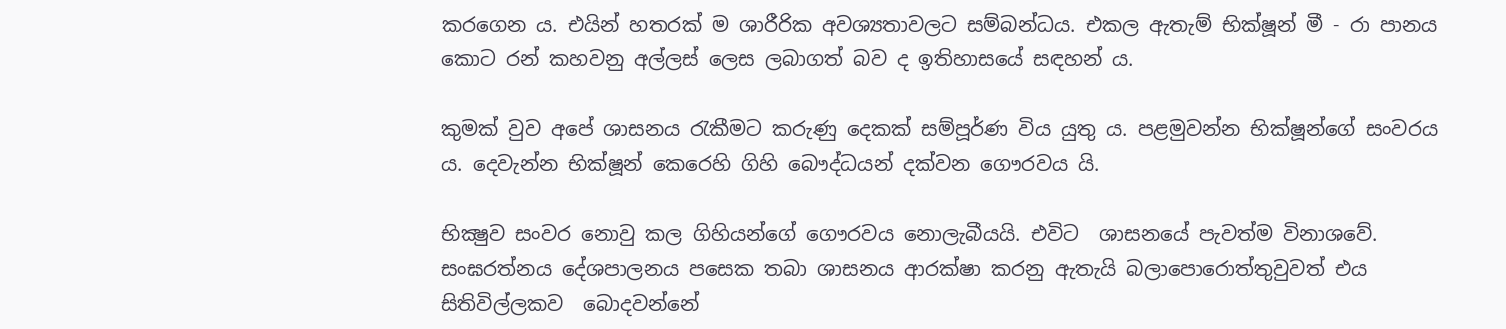කරගෙන ය. එයින් හතරක් ම ශාරීරික අවශ්‍යතාවලට සම්බන්ධය. එකල ඇතැම් භික්ෂූන් මී - රා පානය කොට රන් කහවනු අල්ලස් ලෙස ලබාගත් බව ද ඉතිහාසයේ සඳහන් ය.

කුමක් වුව අපේ ශාසනය රැකීමට කරුණු දෙකක් සම්පූර්ණ විය යුතු ය. පළමුවන්න භික්ෂූන්ගේ සංවරය ය. දෙවැන්න භික්ෂූන් කෙරෙහි ගිහි බෞද්ධයන් දක්වන ගෞරවය යි.

භික්‍ෂුව සංවර නොවු කල ගිහියන්ගේ ගෞරවය නොලැබීයයි. එවිට  ශාසනයේ පැවත්ම විනාශවේ.  සංඝරත්නය දේශපාලනය පසෙක තබා ශාසනය ආරක්ෂා කරනු ඇතැයි බලාපොරොත්තුවුවත් එය සිතිවිල්ලකව  බොදවන්නේ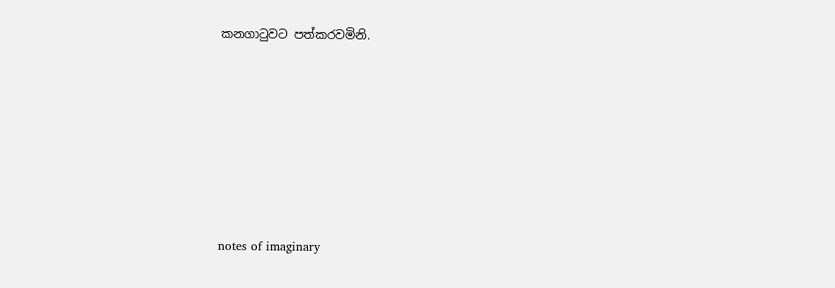කනගාටුවට පත්කරවමිනි.







notes of imaginary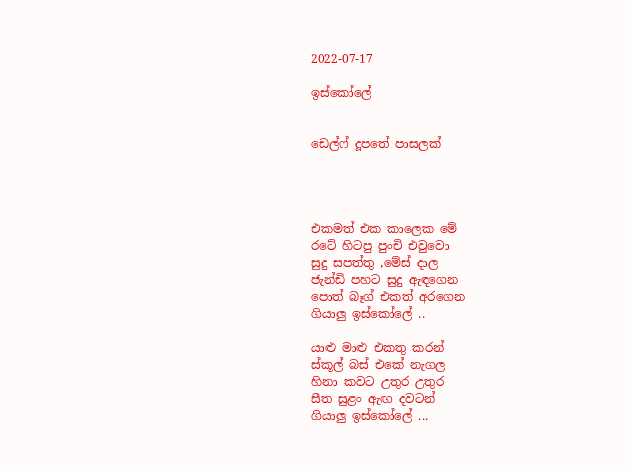2022-07-17

ඉස්කෝලේ


ඩෙල්ෆ් දූපතේ පාසලක්




එකමත් එක කාලෙක මේ
රටේ හිටපු පුංචි එවුවො
සුදු සපත්තු ,මේස් දාල
ජැන්ඩි පහට සුදු ඇඳගෙන
පොත් බෑග් එකත් අරගෙන
ගියාලු ඉස්කෝලේ ..

යාළු මාළු එකතු කරන්
ස්කූල් බස් එකේ නැගල
හිනා කවට උතුර උතුර
සීත සුළං ඇඟ දවටන්
ගියාලු ඉස්කෝලේ ...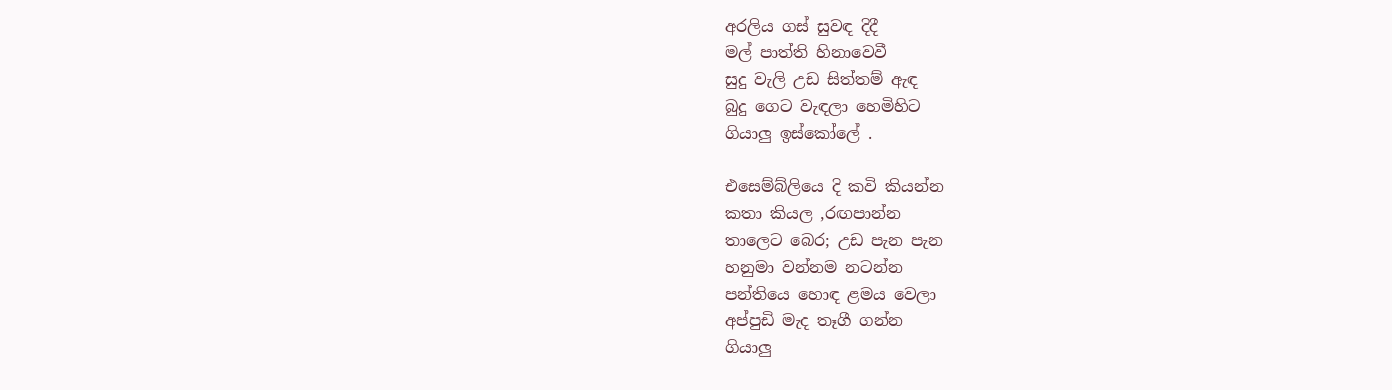අරලිය ගස් සුවඳ දිදී
මල් පාත්ති හිනාවෙවී
සුදු වැලි උඩ සිත්තම් ඇඳ
බුදු ගෙට වැඳලා හෙමිහිට
ගියාලු ඉස්කෝලේ .

එසෙම්බ්ලියෙ දි කවි කියන්න
කතා කියල ,රඟපාන්න
තාලෙට බෙර; උඩ පැන පැන
හනුමා වන්නම නටන්න
පන්තියෙ හොඳ ළමය වෙලා
අප්පුඩි මැද තෑගී ගන්න
ගියාලු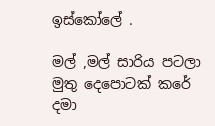ඉස්කෝලේ .

මල් ,මල් සාරිය පටලා
මුතු දෙපොටක් කරේ දමා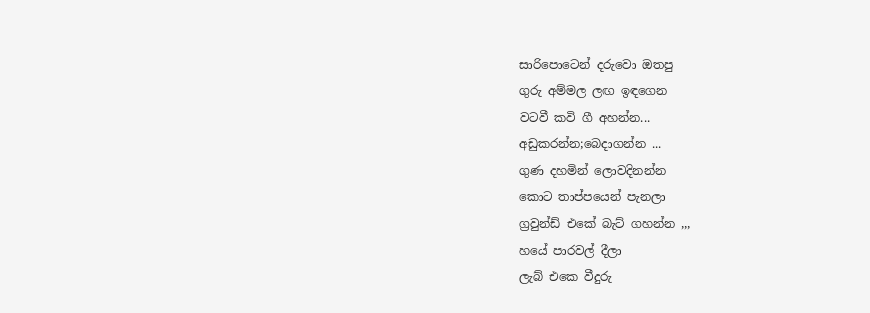සාරිපොටෙන් දරුවො ඔතපු
ගුරු අම්මල ලඟ ඉඳගෙන
වටවී කවි ගී අහන්න...
අඩුකරන්න;බෙදාගන්න ...
ගුණ දහමින් ලොවදිනන්න
කොට තාප්පයෙන් පැනලා
ග්‍රවුන්ඩ් එකේ බැට් ගහන්න ,,,
හයේ පාරවල් දීලා
ලැබ් එකෙ වීදුරු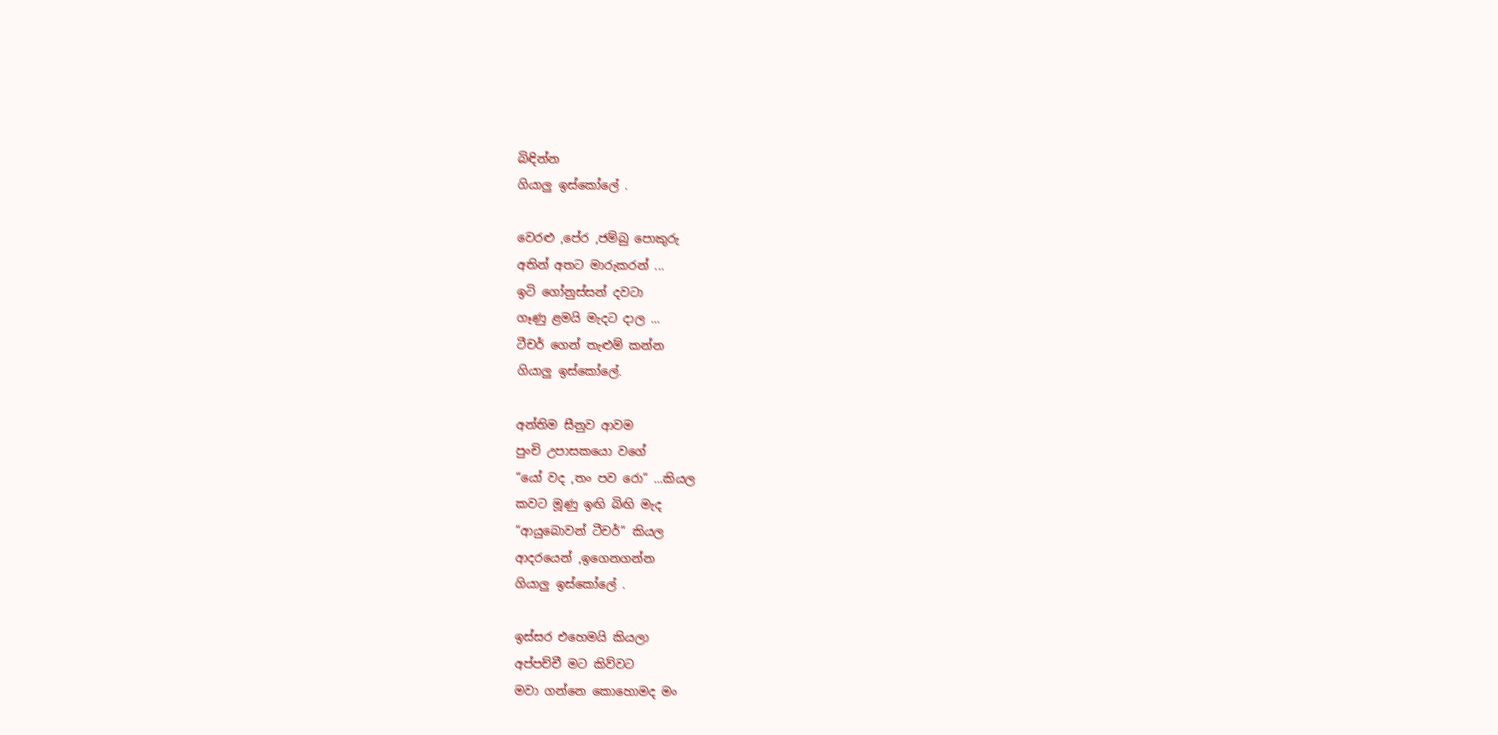බිඳින්න
ගියාලු ඉස්කෝලේ .

වෙරළු ,පේර ,ජම්බු පොකුරු
අතින් අතට මාරුකරන් ...
ඉටි ගෝනුස්සන් දවටා
ගෑණු ළමයි මැදට දාල ...
ටීචර් ගෙන් තැළුම් කන්න
ගියාලු ඉස්කෝලේ.

අන්තිම සීනුව ආවම
පුංචි උපාසකයො වගේ
“යෝ වද ,තං පව රො” ...කියල
කවට මූණු ඉඟි බිඟි මැද
“ආයුබොවන් ටීචර්” කියල
ආදරයෙන් ,ඉගෙනගන්න
ගියාලු ඉස්කෝලේ .

ඉස්සර එහෙමයි කියලා
අප්පච්චී මට කිව්වට
මවා ගන්නෙ කොහොමද මං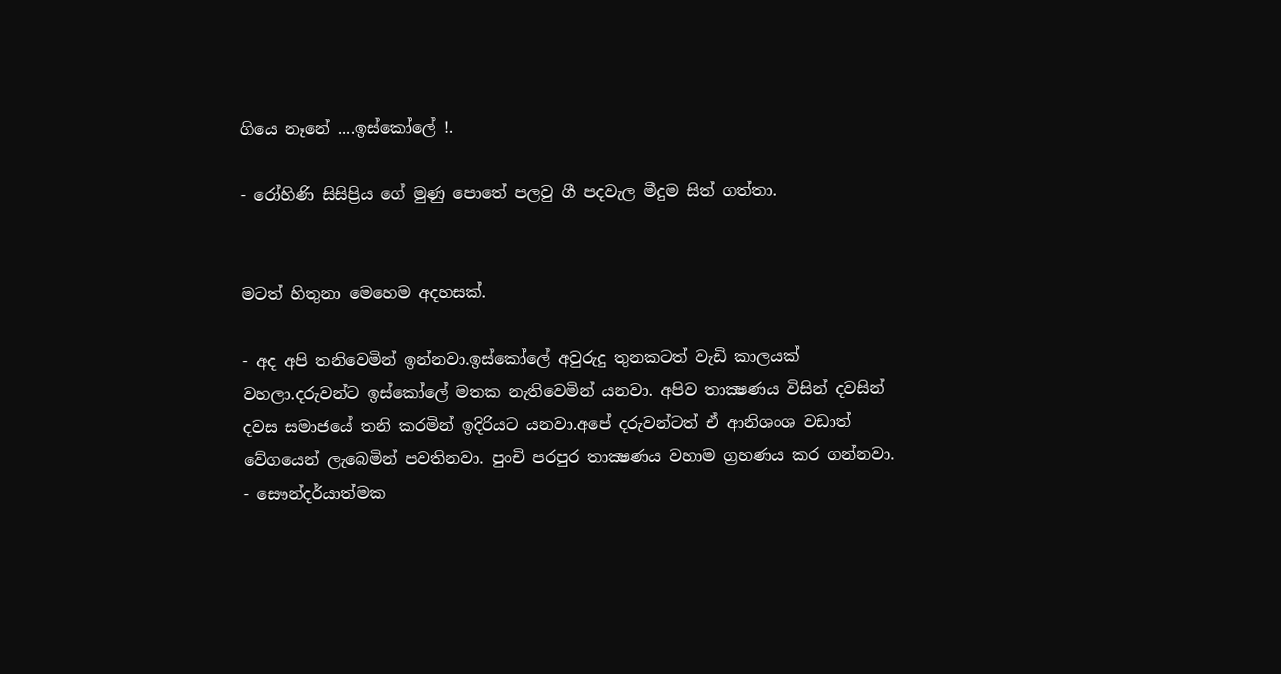ගියෙ නෑනේ ....ඉස්කෝලේ !.

- රෝහිණි සිසිප්‍රිය ගේ මුණු පොතේ පලවු ගී පදවැල මීදුම සිත් ගත්තා.


මටත් හිතුනා මෙහෙම අදහසක්.

- අද අපි තනිවෙමින් ඉන්නවා.ඉස්කෝලේ අවුරුදු තුනකටත් වැඩි කාලයක් වහලා.දරුවන්ට ඉස්කෝලේ මතක නැතිවෙමින් යනවා. අපිව තාක්‍ෂණය විසින් දවසින් දවස සමාජයේ තනි කරමින් ඉදිරියට යනවා.අපේ දරුවන්ටත් ඒ ආනිශංශ වඩාත් වේගයෙන් ලැබෙමින් පවතිනවා. පුංචි පරපුර තාක්‍ෂණය වහාම ග්‍රහණය කර ගන්නවා.
- සෞන්දර්යාත්මක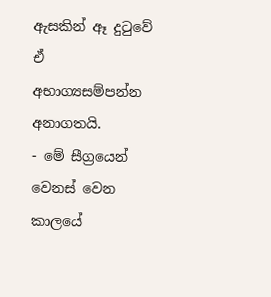ඇසකින් ඈ දුටුවේ ඒ අභාග්‍යසම්පන්න අනාගතයි.
- මේ සීග්‍රයෙන් වෙනස් වෙන කාලයේ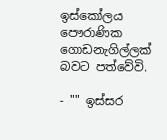ඉස්කෝලය පෞරාණික ගොඩනැගිල්ලක් බවට පත්වේවි.

- "" ඉස්සර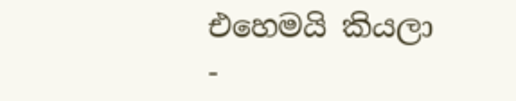එහෙමයි කියලා
-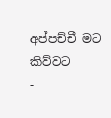අප්පච්චී මට කිව්වට
-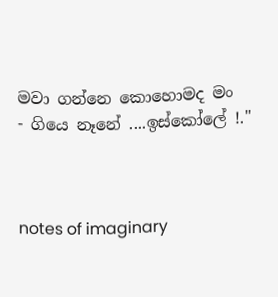මවා ගන්නෙ කොහොමද මං
- ගියෙ නෑනේ ....ඉස්කෝලේ !."



notes of imaginary